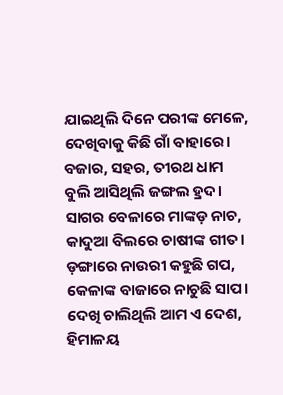ଯାଇଥିଲି ଦିନେ ପରୀଙ୍କ ମେଳେ,
ଦେଖିବାକୁ କିଛି ଗାଁ ବାହାରେ।
ବଜାର, ସହର, ତୀରଥ ଧାମ
ବୁଲି ଆସିଥିଲି ଜଙ୍ଗଲ ହ୍ରଦ।
ସାଗର ବେଳାରେ ମାଙ୍କଡ଼ ନାଚ,
କାଦୁଆ ବିଲରେ ଚାଷୀଙ୍କ ଗୀତ।
ଡ଼ଙ୍ଗାରେ ନାଉରୀ କହୁଛି ଗପ,
କେଳାଙ୍କ ବାଜାରେ ନାଚୁଛି ସାପ।
ଦେଖି ଚାଲିଥିଲି ଆମ ଏ ଦେଶ,
ହିମାଳୟ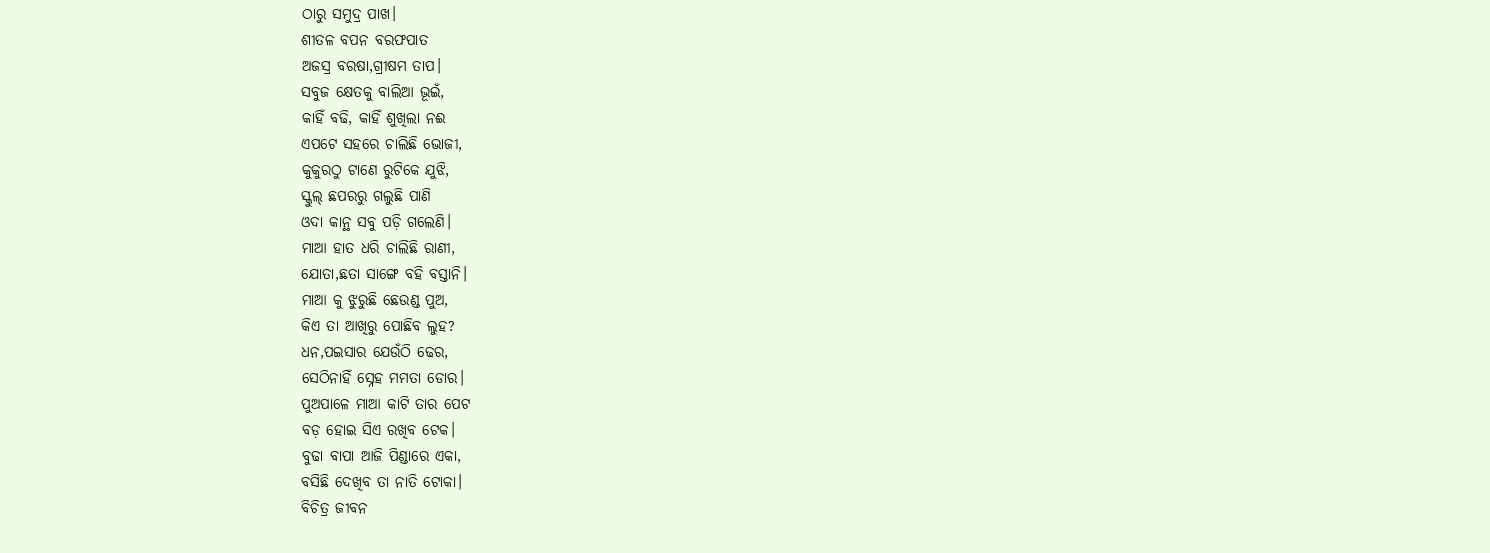ଠାରୁ ସମୁଦ୍ର ପାଖ।
ଶୀତଳ ବପନ ବରଫପାତ
ଅଜସ୍ର ବରଷା,ଗ୍ରୀଷମ ତାପ।
ସବୁଜ କ୍ଷେତକୁ ବାଲିଆ ଭୂଇଁ,
କାହିଁ ବଢି, କାହିଁ ଶୁଖିଲା ନଈ
ଏପଟେ ସହରେ ଚାଲିଛି ଭୋଜୀ,
କୁକୁରଠୁ ଟାଣେ ରୁଟିକେ ଯୁଝି,
ସ୍କୁଲ୍ ଛପରରୁ ଗଲୁଛି ପାଣି
ଓଦା କାନ୍ଥ ସବୁ ପଡ଼ି ଗଲେଣି।
ମାଆ ହାତ ଧରି ଚାଲିଛି ରାଣୀ,
ଯୋତା,ଛତା ସାଙ୍ଗେ ବହି ବସ୍ତାନି।
ମାଆ କୁ ଝୁରୁଛି ଛେଉଣ୍ଡ ପୁଅ,
କିଏ ତା ଆଖିରୁ ପୋଛିବ ଲୁହ?
ଧନ,ପଇସାର ଯେଉଁଠି ଢେର,
ସେଠିନାହିଁ ସ୍ନେହ ମମତା ଡୋର।
ପୁଅପାଳେ ମାଆ କାଟି ତାର ପେଟ
ବଡ଼ ହୋଇ ସିଏ ରଖିବ ଟେକ।
ବୁଢା ବାପା ଆଜି ପିଣ୍ଡାରେ ଏକା,
ବସିଛି ଦେଖିବ ତା ନାତି ଟୋକା।
ବିଚିତ୍ର ଜୀବନ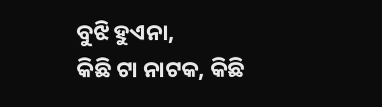ବୁଝି ହୁଏନା,
କିଛି ଟା ନାଟକ, କିଛି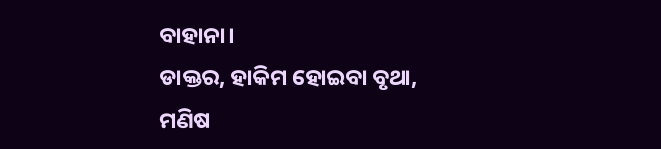ବାହାନା।
ଡାକ୍ତର, ହାକିମ ହୋଇବା ବୃଥା,
ମଣିଷ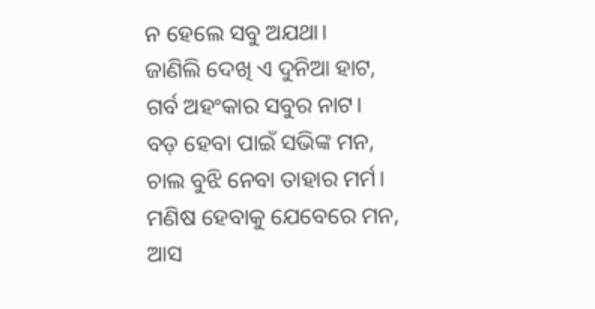ନ ହେଲେ ସବୁ ଅଯଥା।
ଜାଣିଲି ଦେଖି ଏ ଦୁନିଆ ହାଟ,
ଗର୍ବ ଅହଂକାର ସବୁର ନାଟ।
ବଡ଼ ହେବା ପାଇଁ ସଭିଙ୍କ ମନ,
ଚାଲ ବୁଝି ନେବା ତାହାର ମର୍ମ।
ମଣିଷ ହେବାକୁ ଯେବେରେ ମନ,
ଆସ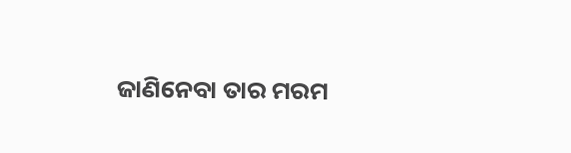ଜାଣିନେବା ତାର ମରମ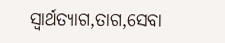ସ୍ବାର୍ଥତ୍ୟାଗ,ତାଗ,ସେବା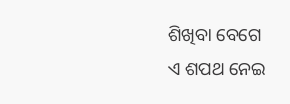ଶିଖିବା ବେଗେ
ଏ ଶପଥ ନେଇ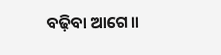ବଢ଼ିବା ଆଗେ॥